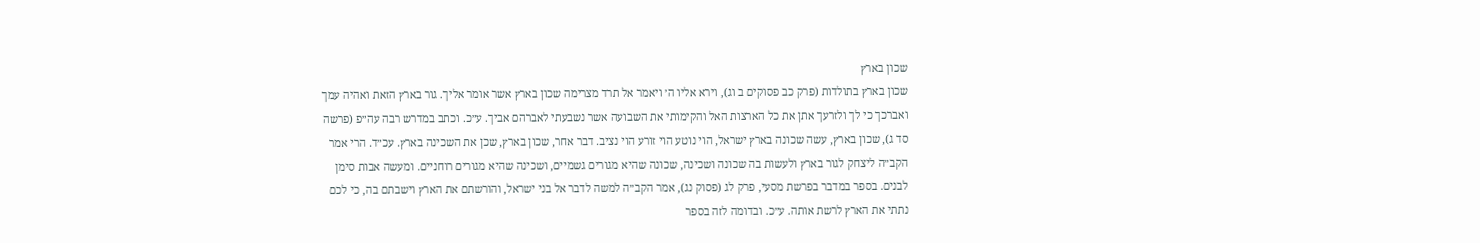שכון בארץ
שכון בארץ בתולדות (פרק כב פסוקים ב וג), וירא אליו ה׳ ויאמר אל תרד מצרימה שכון בארץ אשר אומר אליך. גור בארץ הזאת ואהיה עמך ואברכך כי לך ולזרעך אתן את כל הארצות האל והקימותי את השבועה אשר נשבעתי לאברהם אביך. ע״כ. וכתב במדרש רבה עה״פ (פרשה סד ג), שכון בארץ, עשה שכונה בארץ ישראל, הוי נוטע הוי זורע הוי נציב. דבר אחר, שכון בארץ, שכן את השכינה בארץ. עכ״ד. הרי אמר הקב״ה ליצחק לגור בארץ ולעשות בה שכונה ושכינה, שכונה שהיא מגורים גשמיים, ושכינה שהיא מגורים רוחניים. ומעשה אבות סימן לבנים. בספר במדבר בפרשת מסעי, פרק לג (פסוק נג), אמר הקב״ה למשה לדבר אל בני ישראל, והורשתם את הארץ וישבתם בה, כי לכם נתתי את הארץ לרשת אותה. ע״כ. ובדומה לזה בספר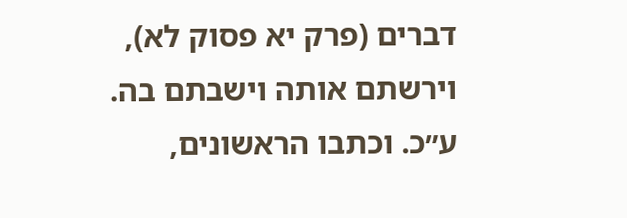דברים (פרק יא פסוק לא), וירשתם אותה וישבתם בה. ע״כ. וכתבו הראשונים,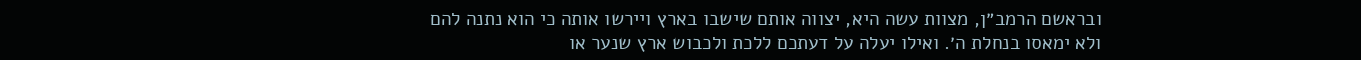ובראשם הרמב״ן, מצוות עשה היא, יצווה אותם שישבו בארץ ויירשו אותה כי הוא נתנה להם ולא ימאסו בנחלת ה׳. ואילו יעלה על דעתכם ללכת ולכבוש ארץ שנער או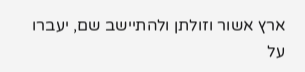ארץ אשור וזולתן ולהתיישב שם, יעברו על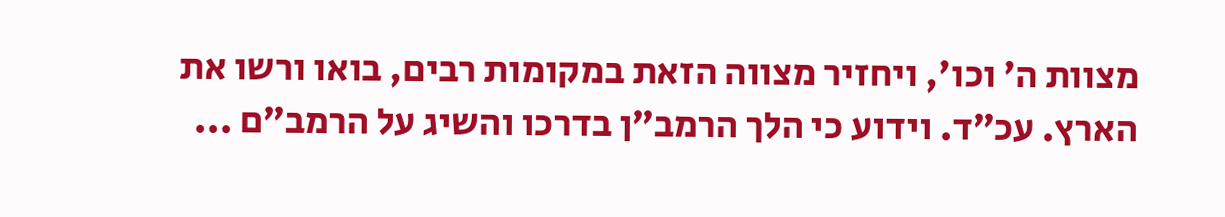מצוות ה׳ וכו׳, ויחזיר מצווה הזאת במקומות רבים, בואו ורשו את הארץ. עכ״ד. וידוע כי הלך הרמב״ן בדרכו והשיג על הרמב״ם ...